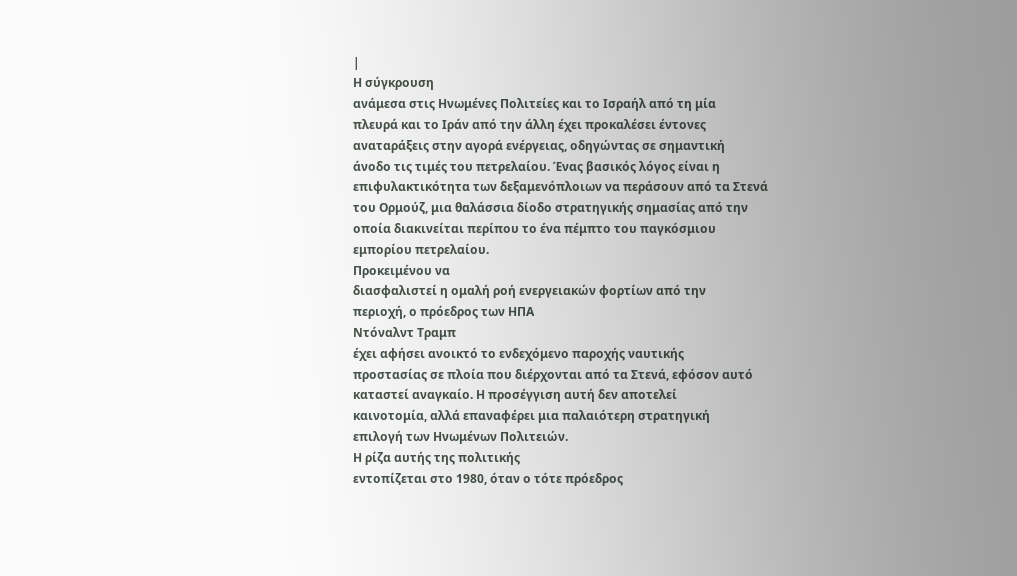|
Η σύγκρουση
ανάμεσα στις Ηνωμένες Πολιτείες και το Ισραήλ από τη μία
πλευρά και το Ιράν από την άλλη έχει προκαλέσει έντονες
αναταράξεις στην αγορά ενέργειας, οδηγώντας σε σημαντική
άνοδο τις τιμές του πετρελαίου. Ένας βασικός λόγος είναι η
επιφυλακτικότητα των δεξαμενόπλοιων να περάσουν από τα Στενά
του Ορμούζ, μια θαλάσσια δίοδο στρατηγικής σημασίας από την
οποία διακινείται περίπου το ένα πέμπτο του παγκόσμιου
εμπορίου πετρελαίου.
Προκειμένου να
διασφαλιστεί η ομαλή ροή ενεργειακών φορτίων από την
περιοχή, ο πρόεδρος των ΗΠΑ
Ντόναλντ Τραμπ
έχει αφήσει ανοικτό το ενδεχόμενο παροχής ναυτικής
προστασίας σε πλοία που διέρχονται από τα Στενά, εφόσον αυτό
καταστεί αναγκαίο. Η προσέγγιση αυτή δεν αποτελεί
καινοτομία, αλλά επαναφέρει μια παλαιότερη στρατηγική
επιλογή των Ηνωμένων Πολιτειών.
Η ρίζα αυτής της πολιτικής
εντοπίζεται στο 1980, όταν ο τότε πρόεδρος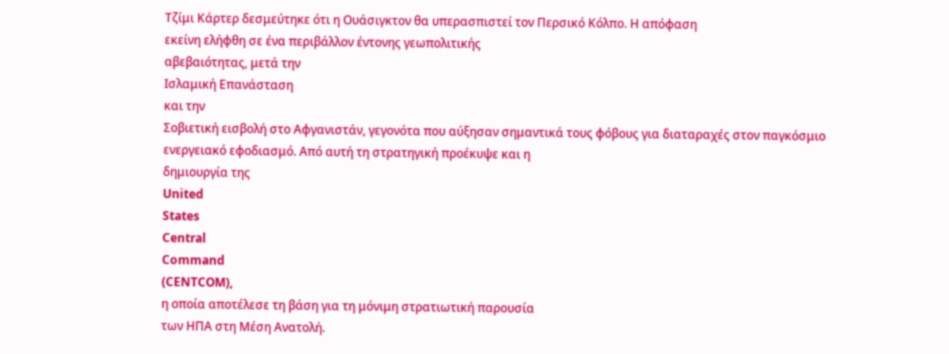Τζίμι Κάρτερ δεσμεύτηκε ότι η Ουάσιγκτον θα υπερασπιστεί τον Περσικό Κόλπο. Η απόφαση
εκείνη ελήφθη σε ένα περιβάλλον έντονης γεωπολιτικής
αβεβαιότητας, μετά την
Ισλαμική Επανάσταση
και την
Σοβιετική εισβολή στο Αφγανιστάν, γεγονότα που αύξησαν σημαντικά τους φόβους για διαταραχές στον παγκόσμιο
ενεργειακό εφοδιασμό. Από αυτή τη στρατηγική προέκυψε και η
δημιουργία της
United
States
Central
Command
(CENTCOM),
η οποία αποτέλεσε τη βάση για τη μόνιμη στρατιωτική παρουσία
των ΗΠΑ στη Μέση Ανατολή.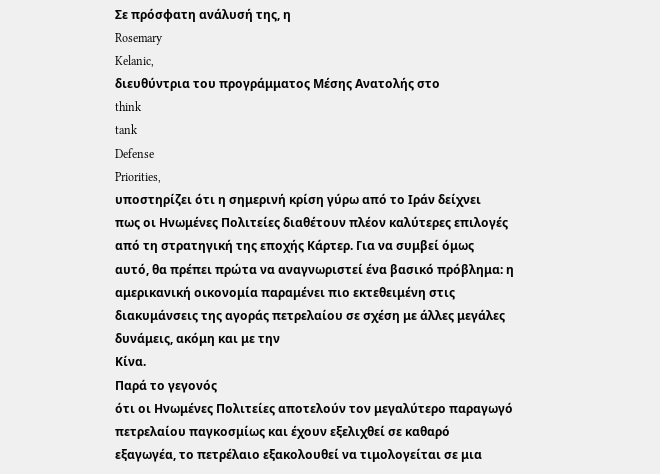Σε πρόσφατη ανάλυσή της, η
Rosemary
Kelanic,
διευθύντρια του προγράμματος Μέσης Ανατολής στο
think
tank
Defense
Priorities,
υποστηρίζει ότι η σημερινή κρίση γύρω από το Ιράν δείχνει
πως οι Ηνωμένες Πολιτείες διαθέτουν πλέον καλύτερες επιλογές
από τη στρατηγική της εποχής Κάρτερ. Για να συμβεί όμως
αυτό, θα πρέπει πρώτα να αναγνωριστεί ένα βασικό πρόβλημα: η
αμερικανική οικονομία παραμένει πιο εκτεθειμένη στις
διακυμάνσεις της αγοράς πετρελαίου σε σχέση με άλλες μεγάλες
δυνάμεις, ακόμη και με την
Κίνα.
Παρά το γεγονός
ότι οι Ηνωμένες Πολιτείες αποτελούν τον μεγαλύτερο παραγωγό
πετρελαίου παγκοσμίως και έχουν εξελιχθεί σε καθαρό
εξαγωγέα, το πετρέλαιο εξακολουθεί να τιμολογείται σε μια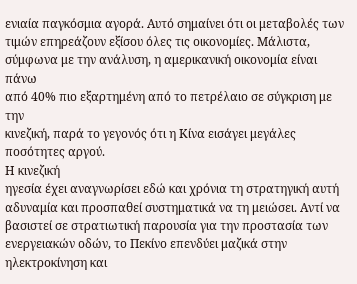ενιαία παγκόσμια αγορά. Αυτό σημαίνει ότι οι μεταβολές των
τιμών επηρεάζουν εξίσου όλες τις οικονομίες. Μάλιστα,
σύμφωνα με την ανάλυση, η αμερικανική οικονομία είναι πάνω
από 40% πιο εξαρτημένη από το πετρέλαιο σε σύγκριση με την
κινεζική, παρά το γεγονός ότι η Κίνα εισάγει μεγάλες
ποσότητες αργού.
Η κινεζική
ηγεσία έχει αναγνωρίσει εδώ και χρόνια τη στρατηγική αυτή
αδυναμία και προσπαθεί συστηματικά να τη μειώσει. Αντί να
βασιστεί σε στρατιωτική παρουσία για την προστασία των
ενεργειακών οδών, το Πεκίνο επενδύει μαζικά στην
ηλεκτροκίνηση και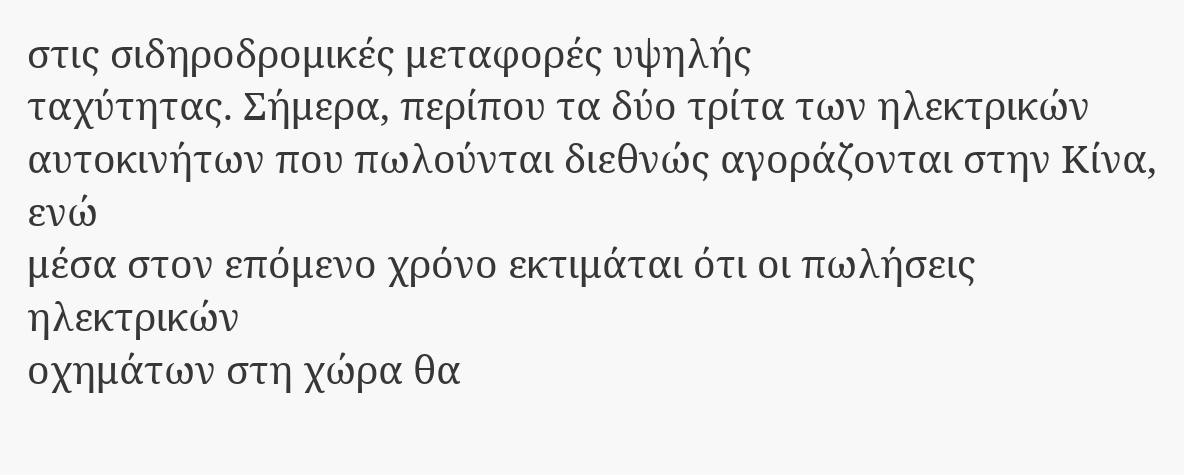στις σιδηροδρομικές μεταφορές υψηλής
ταχύτητας. Σήμερα, περίπου τα δύο τρίτα των ηλεκτρικών
αυτοκινήτων που πωλούνται διεθνώς αγοράζονται στην Κίνα, ενώ
μέσα στον επόμενο χρόνο εκτιμάται ότι οι πωλήσεις ηλεκτρικών
οχημάτων στη χώρα θα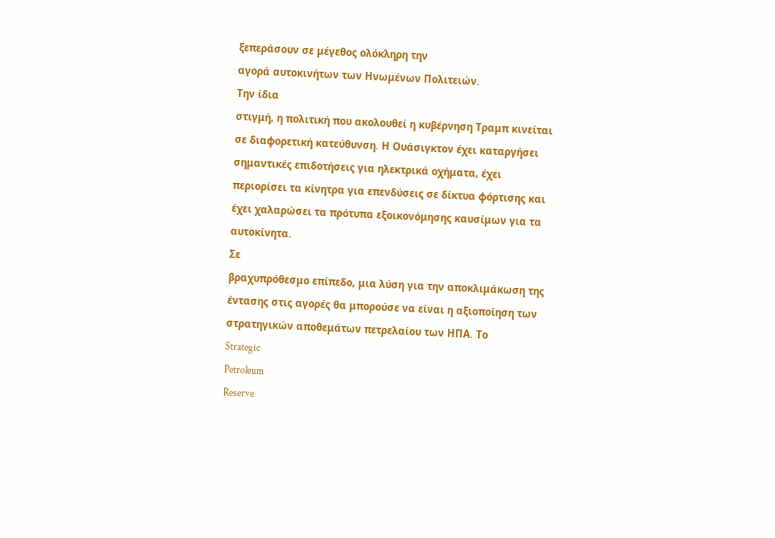ξεπεράσουν σε μέγεθος ολόκληρη την
αγορά αυτοκινήτων των Ηνωμένων Πολιτειών.
Την ίδια
στιγμή, η πολιτική που ακολουθεί η κυβέρνηση Τραμπ κινείται
σε διαφορετική κατεύθυνση. Η Ουάσιγκτον έχει καταργήσει
σημαντικές επιδοτήσεις για ηλεκτρικά οχήματα, έχει
περιορίσει τα κίνητρα για επενδύσεις σε δίκτυα φόρτισης και
έχει χαλαρώσει τα πρότυπα εξοικονόμησης καυσίμων για τα
αυτοκίνητα.
Σε
βραχυπρόθεσμο επίπεδο, μια λύση για την αποκλιμάκωση της
έντασης στις αγορές θα μπορούσε να είναι η αξιοποίηση των
στρατηγικών αποθεμάτων πετρελαίου των ΗΠΑ. Το
Strategic
Petroleum
Reserve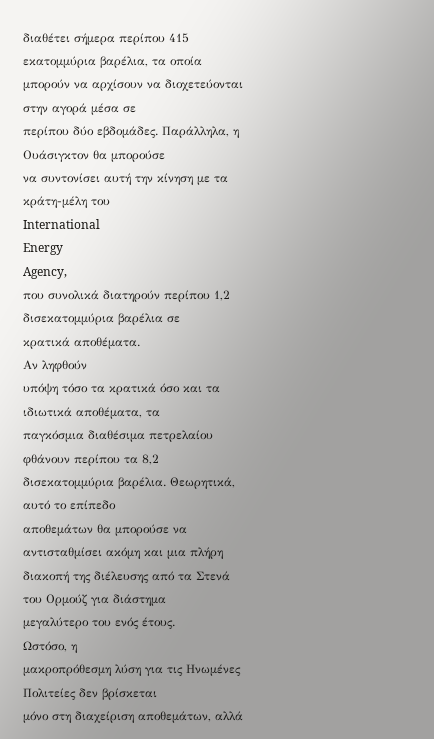διαθέτει σήμερα περίπου 415 εκατομμύρια βαρέλια, τα οποία
μπορούν να αρχίσουν να διοχετεύονται στην αγορά μέσα σε
περίπου δύο εβδομάδες. Παράλληλα, η Ουάσιγκτον θα μπορούσε
να συντονίσει αυτή την κίνηση με τα κράτη-μέλη του
International
Energy
Agency,
που συνολικά διατηρούν περίπου 1,2 δισεκατομμύρια βαρέλια σε
κρατικά αποθέματα.
Αν ληφθούν
υπόψη τόσο τα κρατικά όσο και τα ιδιωτικά αποθέματα, τα
παγκόσμια διαθέσιμα πετρελαίου φθάνουν περίπου τα 8,2
δισεκατομμύρια βαρέλια. Θεωρητικά, αυτό το επίπεδο
αποθεμάτων θα μπορούσε να αντισταθμίσει ακόμη και μια πλήρη
διακοπή της διέλευσης από τα Στενά του Ορμούζ για διάστημα
μεγαλύτερο του ενός έτους.
Ωστόσο, η
μακροπρόθεσμη λύση για τις Ηνωμένες Πολιτείες δεν βρίσκεται
μόνο στη διαχείριση αποθεμάτων, αλλά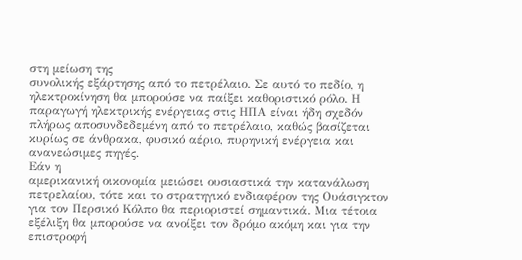στη μείωση της
συνολικής εξάρτησης από το πετρέλαιο. Σε αυτό το πεδίο, η
ηλεκτροκίνηση θα μπορούσε να παίξει καθοριστικό ρόλο. Η
παραγωγή ηλεκτρικής ενέργειας στις ΗΠΑ είναι ήδη σχεδόν
πλήρως αποσυνδεδεμένη από το πετρέλαιο, καθώς βασίζεται
κυρίως σε άνθρακα, φυσικό αέριο, πυρηνική ενέργεια και
ανανεώσιμες πηγές.
Εάν η
αμερικανική οικονομία μειώσει ουσιαστικά την κατανάλωση
πετρελαίου, τότε και το στρατηγικό ενδιαφέρον της Ουάσιγκτον
για τον Περσικό Κόλπο θα περιοριστεί σημαντικά. Μια τέτοια
εξέλιξη θα μπορούσε να ανοίξει τον δρόμο ακόμη και για την
επιστροφή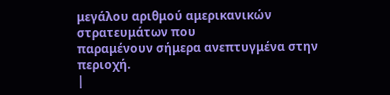μεγάλου αριθμού αμερικανικών στρατευμάτων που
παραμένουν σήμερα ανεπτυγμένα στην περιοχή.
|